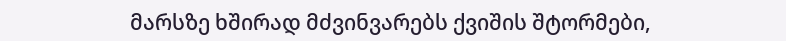მარსზე ხშირად მძვინვარებს ქვიშის შტორმები,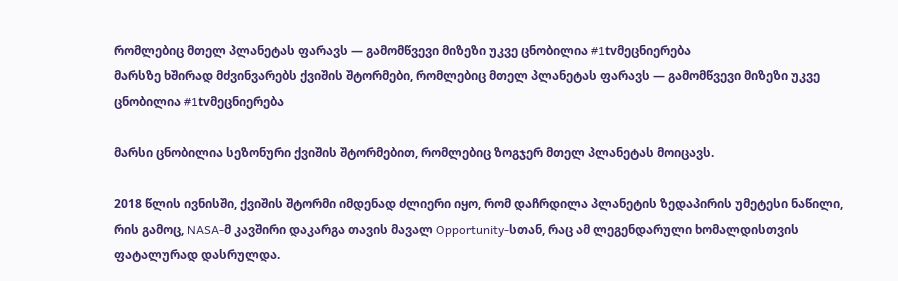რომლებიც მთელ პლანეტას ფარავს — გამომწვევი მიზეზი უკვე ცნობილია #1tvმეცნიერება
მარსზე ხშირად მძვინვარებს ქვიშის შტორმები, რომლებიც მთელ პლანეტას ფარავს — გამომწვევი მიზეზი უკვე ცნობილია #1tvმეცნიერება

მარსი ცნობილია სეზონური ქვიშის შტორმებით, რომლებიც ზოგჯერ მთელ პლანეტას მოიცავს.

2018 წლის ივნისში, ქვიშის შტორმი იმდენად ძლიერი იყო, რომ დაჩრდილა პლანეტის ზედაპირის უმეტესი ნაწილი, რის გამოც, NASA-მ კავშირი დაკარგა თავის მავალ Opportunity-სთან, რაც ამ ლეგენდარული ხომალდისთვის ფატალურად დასრულდა.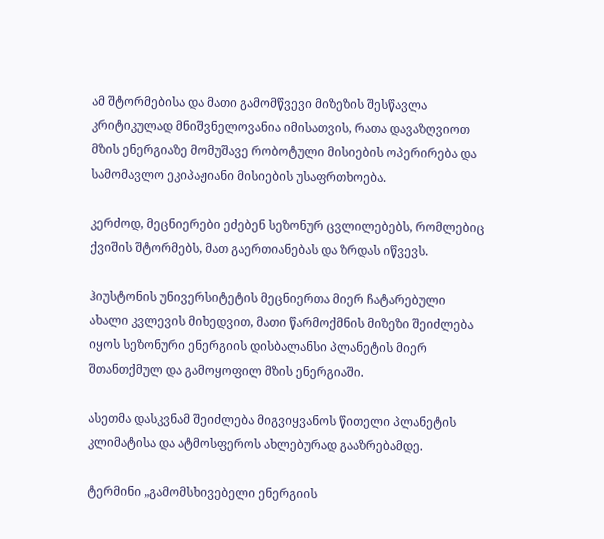ამ შტორმებისა და მათი გამომწვევი მიზეზის შესწავლა კრიტიკულად მნიშვნელოვანია იმისათვის, რათა დავაზღვიოთ მზის ენერგიაზე მომუშავე რობოტული მისიების ოპერირება და სამომავლო ეკიპაჟიანი მისიების უსაფრთხოება.

კერძოდ, მეცნიერები ეძებენ სეზონურ ცვლილებებს, რომლებიც ქვიშის შტორმებს, მათ გაერთიანებას და ზრდას იწვევს.

ჰიუსტონის უნივერსიტეტის მეცნიერთა მიერ ჩატარებული ახალი კვლევის მიხედვით, მათი წარმოქმნის მიზეზი შეიძლება იყოს სეზონური ენერგიის დისბალანსი პლანეტის მიერ შთანთქმულ და გამოყოფილ მზის ენერგიაში.

ასეთმა დასკვნამ შეიძლება მიგვიყვანოს წითელი პლანეტის კლიმატისა და ატმოსფეროს ახლებურად გააზრებამდე.

ტერმინი „გამომსხივებელი ენერგიის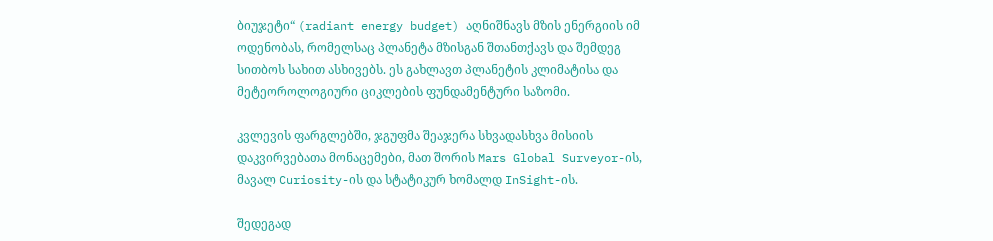ბიუჯეტი“ (radiant energy budget) აღნიშნავს მზის ენერგიის იმ ოდენობას, რომელსაც პლანეტა მზისგან შთანთქავს და შემდეგ სითბოს სახით ასხივებს. ეს გახლავთ პლანეტის კლიმატისა და მეტეოროლოგიური ციკლების ფუნდამენტური საზომი.

კვლევის ფარგლებში, ჯგუფმა შეაჯერა სხვადასხვა მისიის დაკვირვებათა მონაცემები, მათ შორის Mars Global Surveyor-ის, მავალ Curiosity-ის და სტატიკურ ხომალდ InSight-ის.

შედეგად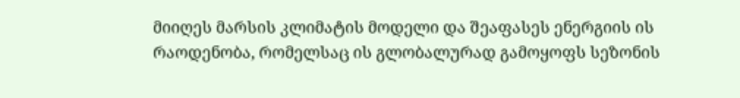მიიღეს მარსის კლიმატის მოდელი და შეაფასეს ენერგიის ის რაოდენობა, რომელსაც ის გლობალურად გამოყოფს სეზონის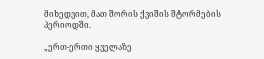მიხედვით, მათ შორის ქვიშის შტორმების პერიოდში.

„ერთ-ერთი ყველაზე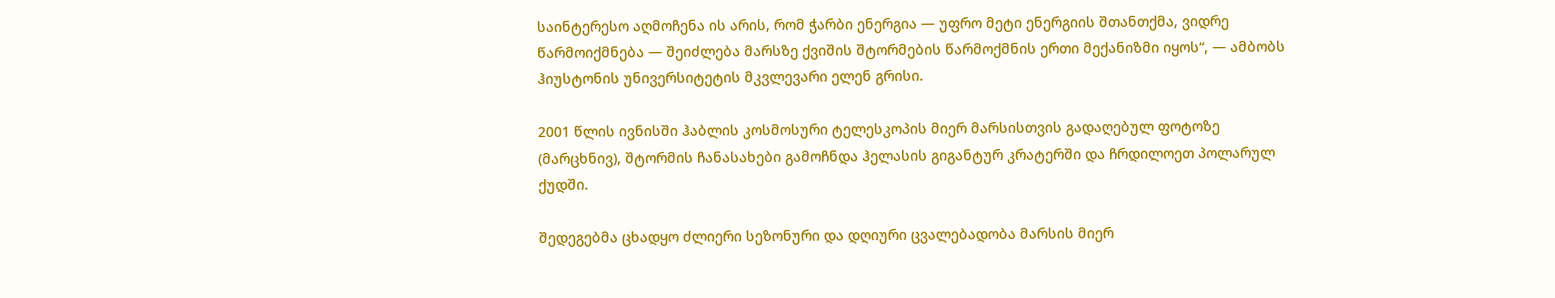საინტერესო აღმოჩენა ის არის, რომ ჭარბი ენერგია — უფრო მეტი ენერგიის შთანთქმა, ვიდრე წარმოიქმნება — შეიძლება მარსზე ქვიშის შტორმების წარმოქმნის ერთი მექანიზმი იყოს“, — ამბობს ჰიუსტონის უნივერსიტეტის მკვლევარი ელენ გრისი.

2001 წლის ივნისში ჰაბლის კოსმოსური ტელესკოპის მიერ მარსისთვის გადაღებულ ფოტოზე (მარცხნივ), შტორმის ჩანასახები გამოჩნდა ჰელასის გიგანტურ კრატერში და ჩრდილოეთ პოლარულ ქუდში.

შედეგებმა ცხადყო ძლიერი სეზონური და დღიური ცვალებადობა მარსის მიერ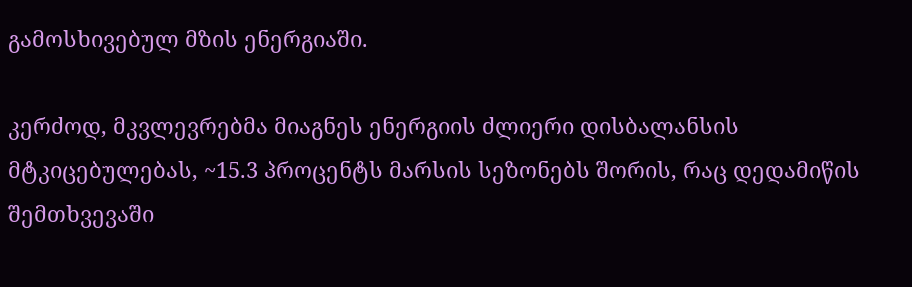გამოსხივებულ მზის ენერგიაში.

კერძოდ, მკვლევრებმა მიაგნეს ენერგიის ძლიერი დისბალანსის მტკიცებულებას, ~15.3 პროცენტს მარსის სეზონებს შორის, რაც დედამიწის შემთხვევაში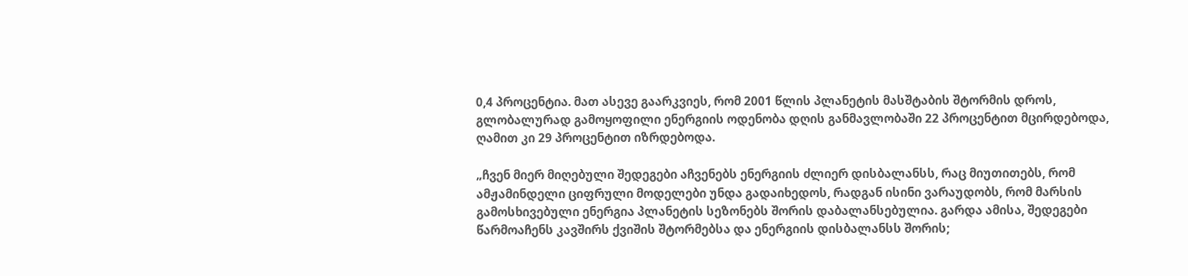0,4 პროცენტია. მათ ასევე გაარკვიეს, რომ 2001 წლის პლანეტის მასშტაბის შტორმის დროს, გლობალურად გამოყოფილი ენერგიის ოდენობა დღის განმავლობაში 22 პროცენტით მცირდებოდა, ღამით კი 29 პროცენტით იზრდებოდა.

„ჩვენ მიერ მიღებული შედეგები აჩვენებს ენერგიის ძლიერ დისბალანსს, რაც მიუთითებს, რომ ამჟამინდელი ციფრული მოდელები უნდა გადაიხედოს, რადგან ისინი ვარაუდობს, რომ მარსის გამოსხივებული ენერგია პლანეტის სეზონებს შორის დაბალანსებულია. გარდა ამისა, შედეგები წარმოაჩენს კავშირს ქვიშის შტორმებსა და ენერგიის დისბალანსს შორის;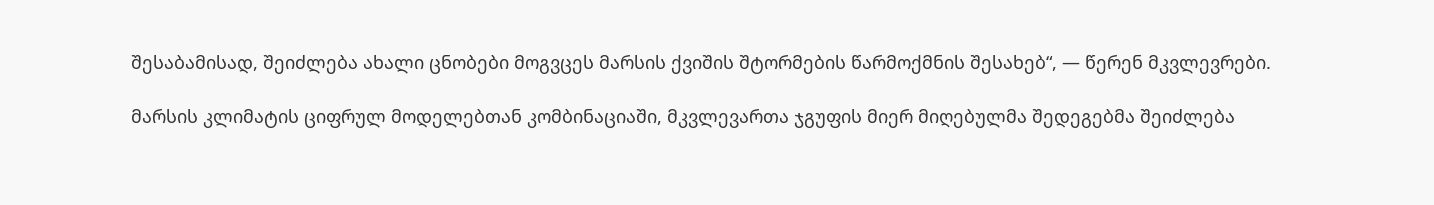შესაბამისად, შეიძლება ახალი ცნობები მოგვცეს მარსის ქვიშის შტორმების წარმოქმნის შესახებ“, — წერენ მკვლევრები.

მარსის კლიმატის ციფრულ მოდელებთან კომბინაციაში, მკვლევართა ჯგუფის მიერ მიღებულმა შედეგებმა შეიძლება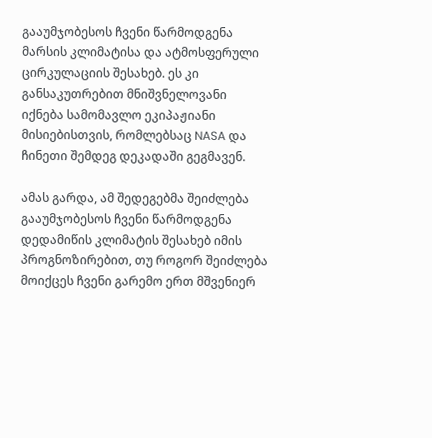გააუმჯობესოს ჩვენი წარმოდგენა მარსის კლიმატისა და ატმოსფერული ცირკულაციის შესახებ. ეს კი განსაკუთრებით მნიშვნელოვანი იქნება სამომავლო ეკიპაჟიანი მისიებისთვის, რომლებსაც NASA და ჩინეთი შემდეგ დეკადაში გეგმავენ.

ამას გარდა, ამ შედეგებმა შეიძლება გააუმჯობესოს ჩვენი წარმოდგენა დედამიწის კლიმატის შესახებ იმის პროგნოზირებით, თუ როგორ შეიძლება მოიქცეს ჩვენი გარემო ერთ მშვენიერ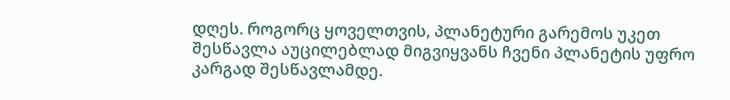დღეს. როგორც ყოველთვის, პლანეტური გარემოს უკეთ შესწავლა აუცილებლად მიგვიყვანს ჩვენი პლანეტის უფრო კარგად შესწავლამდე.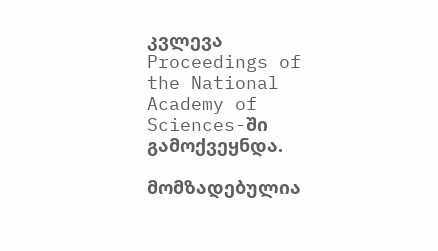კვლევა Proceedings of the National Academy of Sciences-ში გამოქვეყნდა.

მომზადებულია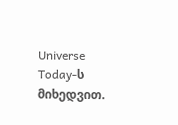Universe Today-ს მიხედვით.